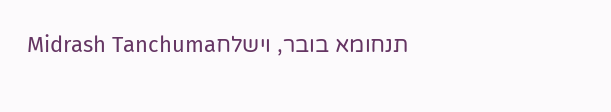תנחומא בובר, וישלחMidrash Tanchuma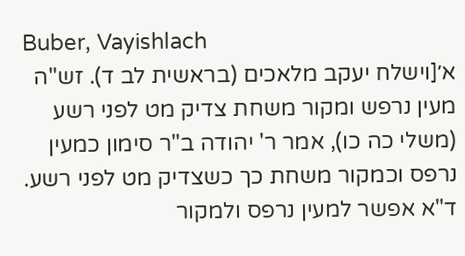Buber, Vayishlach
א׳[וישלח יעקב מלאכים (בראשית לב ד). זש"ה מעין נרפש ומקור משחת צדיק מט לפני רשע (משלי כה כו), אמר ר' יהודה ב"ר סימון כמעין נרפס וכמקור משחת כך כשצדיק מט לפני רשע. ד"א אפשר למעין נרפס ולמקור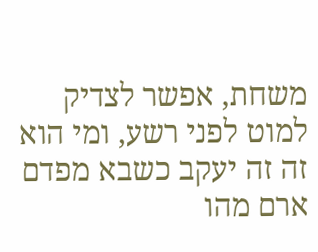משחת, אפשר לצדיק למוט לפני רשע, ומי הוא זה זה יעקב כשבא מפדם ארם מהו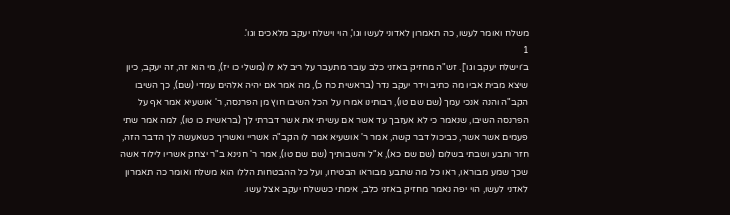משלח ואומר לעשו, כה תאמרון לאדוני לעשו וגו', הוי וישלח יעקב מלאכים וגו'.
1
ב׳וישלח יעקב וגו']. זש"ה מחזיק באזני כלב עובר מתעבר על ריב לא לו (משלי כו יז), מי הוא זה, זה יעקב, כיון שיצא מבית אביו מה כתיב וידר יעקב נדר (בראשית כח כ), מה אמר אם יהיה אלהים עמדי (שם), כך השיבו הקב"ה והנה אנכי עמך (שם שם טו), רבותינו אמרו על הכל השיבו חוץ מן הפרנסה, ר' אושעיא אמר אף על הפרנסה השיבו, שנאמר כי לא אעזבך עד אשר אם עשיתי את אשר דברתי לך (בראשית כו טו), למה אמר שתי פעמים אשר אשר, כביכול דבר קשה, אמר ר' אושעיא אמר לו הקב"ה אשריי ואשריך כשאעשה לך הדבר הזה, חזר ותבע ושבתי בשלום (שם שם כא), א"ל והשבותיך (שם שם טו), אמר ר' חנינא ב"ר יצחק אשריו לילוד אשה שכך שמע מבוראו, ראו כל מה שתבע מבוראו הבטיחו, ועל כל ההבטחות הללו הוא משלח ואומר כה תאמרון לאדני לעשו, הוי יפה נאמר מחזיק באזני כלב, אימתי כששלח יעקב אצל עשו.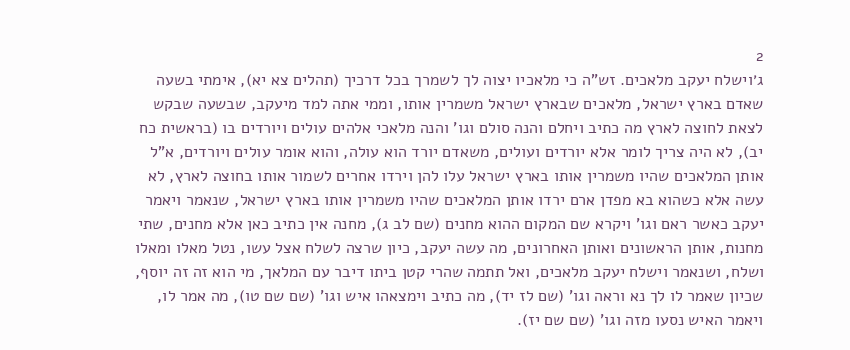2
ג׳וישלח יעקב מלאכים. זש"ה כי מלאכיו יצוה לך לשמרך בכל דרכיך (תהלים צא יא), אימתי בשעה שאדם בארץ ישראל, מלאכים שבארץ ישראל משמרין אותו, וממי אתה למד מיעקב, שבשעה שבקש לצאת לחוצה לארץ מה כתיב ויחלם והנה סולם וגו' והנה מלאכי אלהים עולים ויורדים בו (בראשית כח יב), לא היה צריך לומר אלא יורדים ועולים, משאדם יורד הוא עולה, והוא אומר עולים ויורדים, א"ל אותן המלאכים שהיו משמרין אותו בארץ ישראל עלו להן וירדו אחרים לשמור אותו בחוצה לארץ, לא עשה אלא כשהוא בא מפדן ארם ירדו אותן המלאכים שהיו משמרין אותו בארץ ישראל, שנאמר ויאמר יעקב כאשר ראם וגו' ויקרא שם המקום ההוא מחנים (שם לב ג), מחנה אין כתיב כאן אלא מחנים, שתי מחנות, אותן הראשונים ואותן האחרונים, מה עשה יעקב, כיון שרצה לשלח אצל עשו, נטל מאלו ומאלו ושלח, ושנאמר וישלח יעקב מלאכים, ואל תתמה שהרי קטן ביתו דיבר עם המלאך, מי הוא זה זה יוסף, שכיון שאמר לו לך נא וראה וגו' (שם לז יד), מה כתיב וימצאהו איש וגו' (שם שם טו), מה אמר לו, ויאמר האיש נסעו מזה וגו' (שם שם יז).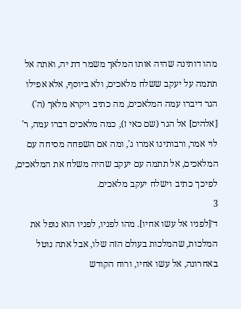מהו דותינה שהיה אותו המלאך משמר דת יה, ואתה אל תתמה על יעקב ששלח מלאכים, ולא ביוסף, אלא אפילו הגר דיברו עמה המלאכים, מה כתיב ויקרא מלאך (ה') [אלהים] אל הגר (שם כאי ז), כמה מלאכים דברו עמה, ר' לוי אמר, ורבותינו אמרו ג', ומה אם השפחה מסיחה עם המלאכים, אל תתמה עם יעקב שהיה משלח את המלאכים, לפיכך כתיב וישלח יעקב מלאכים.
3
ד׳[לפניו אל עשו אחיו]. מהו לפניו, לפניו הוא נופל את המלכות, שהמלכות בעולם הזה שלו, אבל אתה נוטל באחרונה, אל עשו אחיו, ורוח הקודש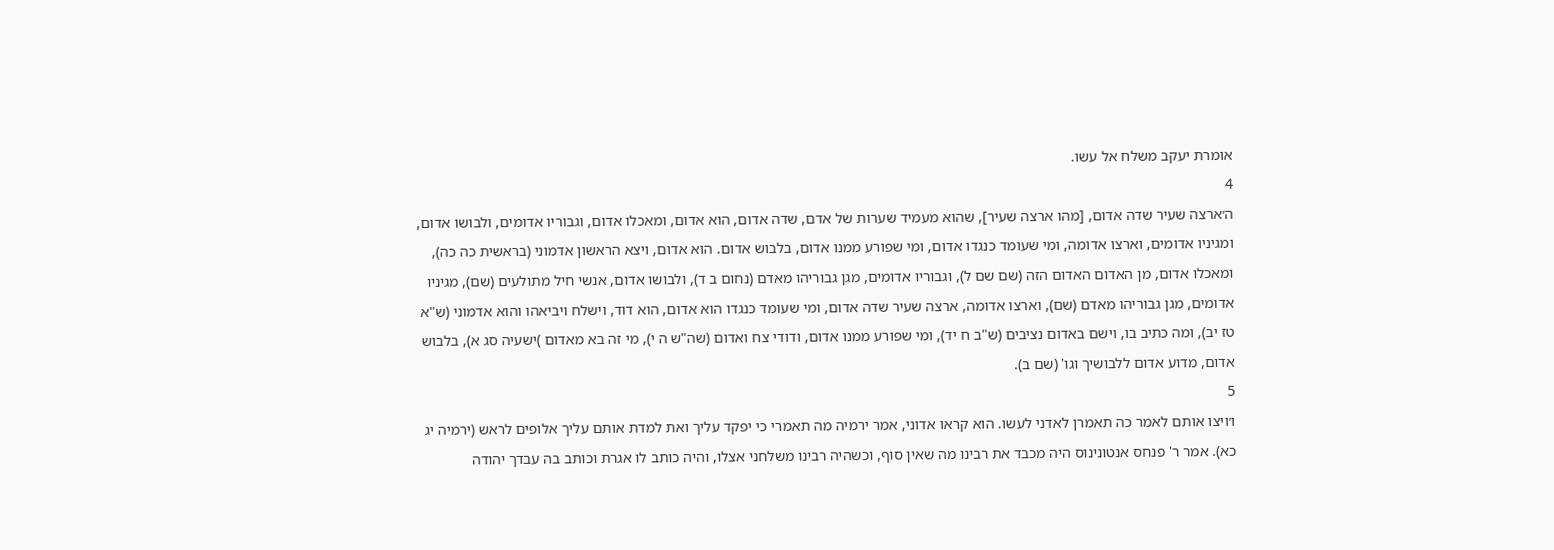אומרת יעקב משלח אל עשו.
4
ה׳ארצה שעיר שדה אדום, [מהו ארצה שעיר], שהוא מעמיד שערות של אדם, שדה אדום, הוא אדום, ומאכלו אדום, וגבוריו אדומים, ולבושו אדום, ומגיניו אדומים, וארצו אדומה, ומי שעומד כנגדו אדום, ומי שפורע ממנו אדום, בלבוש אדום. הוא אדום, ויצא הראשון אדמוני (בראשית כה כה), ומאכלו אדום, מן האדום האדום הזה (שם שם ל), וגבוריו אדומים, מגן גבוריהו מאדם (נחום ב ד), ולבושו אדום, אנשי חיל מתולעים (שם), מגיניו אדומים, מגן גבוריהו מאדם (שם), וארצו אדומה, ארצה שעיר שדה אדום, ומי שעומד כנגדו הוא אדום, הוא דוד, וישלח ויביאהו והוא אדמוני (ש"א טז יב), ומה כתיב בו, וישם באדום נציבים (ש"ב ח יד), ומי שפורע ממנו אדום, ודודי צח ואדום (שה"ש ה י), מי זה בא מאדום )ישעיה סג א), בלבוש אדום, מדוע אדום ללבושיך וגו' (שם ב).
5
ו׳ויצו אותם לאמר כה תאמרן לאדני לעשו. הוא קראו אדוני, אמר ירמיה מה תאמרי כי יפקד עליך ואת למדת אותם עליך אלופים לראש (ירמיה יג כא). אמר ר' פנחס אנטונינוס היה מכבד את רבינו מה שאין סוף, וכשהיה רבינו משלחני אצלו, והיה כותב לו אגרת וכותב בה עבדך יהודה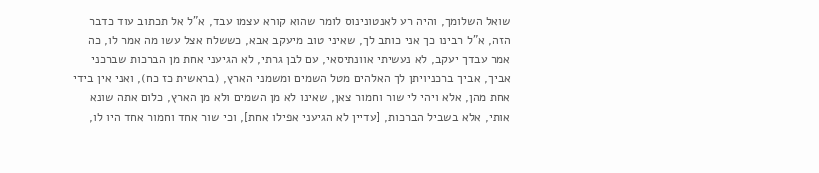שואל השלומך, והיה רע לאנטונינוס לומר שהוא קורא עצמו עבד, א"ל אל תכתוב עוד כדבר הזה, א"ל רבינו כך אני כותב לך, שאיני טוב מיעקב אבא, כששלח אצל עשו מה אמר לו, כה אמר עבדך יעקב, לא נעשיתי אוונתיסאי, עם לבן גרתי, לא הגיעני אחת מן הברכות שברכני אביך, אביך ברכניויתן לך האלהים מטל השמים ומשמני הארץ, (בראשית כז כח), ואני אין בידי אחת מהן, אלא ויהי לי שור וחמור צאן, שאינו לא מן השמים ולא מן הארץ, כלום אתה שונא אותי, אלא בשביל הברכות, [עדיין לא הגיעני אפילו אחת], וכי שור אחד וחמור אחד היו לו,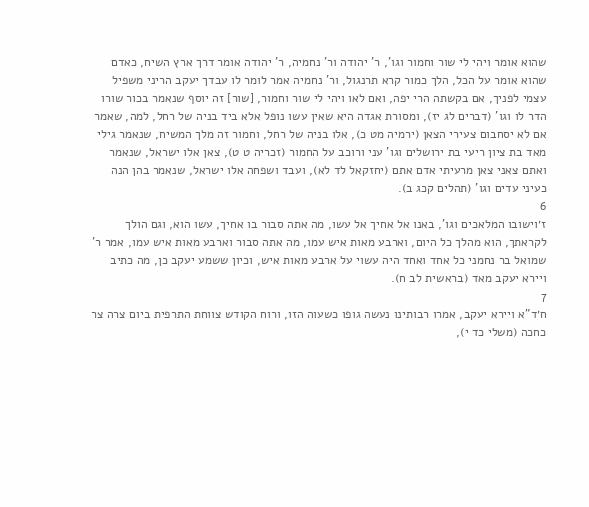שהוא אומר ויהי לי שור וחמור וגו', ר' יהודה ור' נחמיה, ר' יהודה אומר דרך ארץ השיח, כאדם שהוא אומר על הכל, הלך כמור קרא תרנגול, ור' נחמיה אמר לומר לו עבדך יעקב הריני משפיל עצמי לפניך, אם בקשתה הרי יפה, ואם לאו ויהי לי שור וחמור, [שור] זה יוסף שנאמר בכור שורו הדר לו וגו' (דברים לג יז), ומסורת אגדה היא שאין עשו נופל אלא ביד בניה של רחל, למה, שאמר אם לא יסחבום צעירי הצאן (ירמיה מט כ), אלו בניה של רחל, וחמור זה מלך המשיח, שנאמר גילי מאד בת ציון ריעי בת ירושלים וגו' עני ורוכב על החמור (זכריה ט ט), צאן אלו ישראל, שנאמר ואתם צאני צאן מרעיתי אדם אתם (יחזקאל לד לא), ועבד ושפחה אלו ישראל, שנאמר בהן הנה כעיני עדים וגו' (תהלים קכג ב).
6
ז׳וישובו המלאכים וגו', באנו אל אחיך אל עשו, מה אתה סבור בו אחיך, עשו הוא, וגם הולך לקראתך, הוא מהלך כל היום, וארבע מאות איש עמו, מה אתה סבור וארבע מאות איש עמו, אמר ר' שמואל בר נחמני כל אחד ואחד היה עשוי על ארבע מאות איש, וכיון ששמע יעקב כן, מה כתיב ויירא יעקב מאד (בראשית לב ח).
7
ח׳ד"א ויירא יעקב, אמרו רבותינו נעשה גופו כשעוה הזו, ורוח הקודש צווחת התרפית ביום צרה צר כחכה (משלי כד י),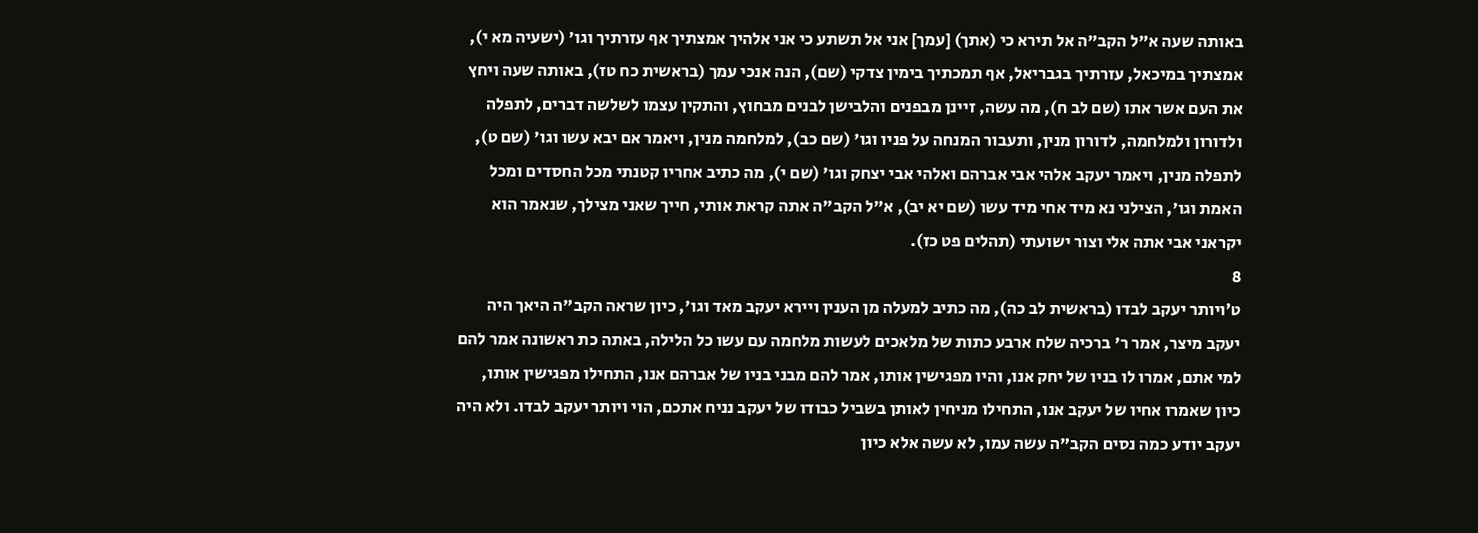באותה שעה א"ל הקב"ה אל תירא כי (אתך) [עמך] אני אל תשתע כי אני אלהיך אמצתיך אף עזרתיך וגו' (ישעיה מא י), אמצתיך במיכאל, עזרתיך בגבריאל, אף תמכתיך בימין צדקי (שם), הנה אנכי עמך (בראשית כח טז), באותה שעה ויחץ את העם אשר אתו (שם לב ח), מה עשה, זיינן מבפנים והלבישן לבנים מבחוץ, והתקין עצמו לשלשה דברים, לתפלה ולדורון ולמלחמה, לדורון מנין, ותעבור המנחה על פניו וגו' (שם כב), למלחמה מנין, ויאמר אם יבא עשו וגו' (שם ט), לתפלה מנין, ויאמר יעקב אלהי אבי אברהם ואלהי אבי יצחק וגו' (שם י), מה כתיב אחריו קטנתי מכל החסדים ומכל האמת וגו', הצילני נא מיד אחי מיד עשו (שם יא יב), א"ל הקב"ה אתה קראת אותי, חייך שאני מצילך, שנאמר הוא יקראני אבי אתה אלי וצור ישועתי (תהלים פט כז).
8
ט׳ויותר יעקב לבדו (בראשית לב כה), מה כתיב למעלה מן הענין ויירא יעקב מאד וגו', כיון שראה הקב"ה היאך היה יעקב מיצר, אמר ר' ברכיה שלח ארבע כתות של מלאכים לעשות מלחמה עם עשו כל הלילה, באתה כת ראשונה אמר להם למי אתם, אמרו לו בניו של יחק אנו, והיו מפגישין אותו, אמר להם מבני בניו של אברהם אנו, התחילו מפגישין אותו, כיון שאמרו אחיו של יעקב אנו, התחילו מניחין לאותן בשביל כבודו של יעקב נניח אתכם, הוי ויותר יעקב לבדו. ולא היה יעקב יודע כמה נסים הקב"ה עשה עמו, לא עשה אלא כיון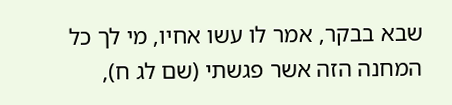שבא בבקר, אמר לו עשו אחיו, מי לך כל המחנה הזה אשר פגשתי (שם לג ח),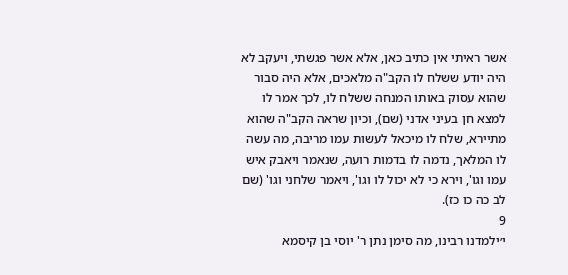אשר ראיתי אין כתיב כאן, אלא אשר פגשתי, ויעקב לא היה יודע ששלח לו הקב"ה מלאכים, אלא היה סבור שהוא עסוק באותו המנחה ששלח לו, לכך אמר לו למצא חן בעיני אדני (שם), וכיון שראה הקב"ה שהוא מתיירא, שלח לו מיכאל לעשות עמו מריבה, מה עשה לו המלאך, נדמה לו בדמות רועה, שנאמר ויאבק איש עמו וגו', וירא כי לא יכול לו וגו', ויאמר שלחני וגו' (שם לב כה כו כז).
9
י׳ילמדנו רבינו, מה סימן נתן ר' יוסי בן קיסמא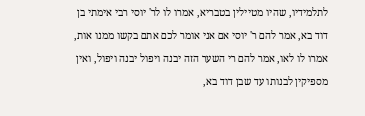לתלמידיו, שהיו מטיילין בטבריא, אמרו לו לר' יוסי רבי אימתי בן דוד בא, אמר להם ר' יוסי אם אני אומר לכם אתם בקשו ממנו אות, אמרו לו לאו, אמר להם רי השער הזה יבנה ויפול יבנה ויפול, ואין מספיקין לבנותו עד שבן דוד בא,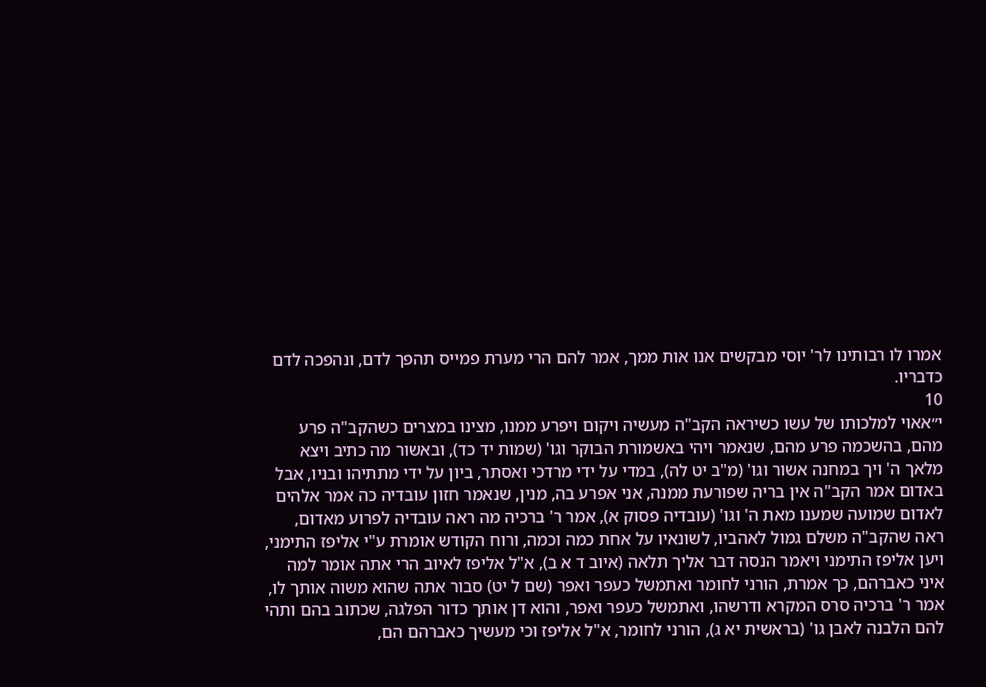אמרו לו רבותינו לר' יוסי מבקשים אנו אות ממך, אמר להם הרי מערת פמייס תהפך לדם, ונהפכה לדם כדבריו.
10
י״אאוי למלכותו של עשו כשיראה הקב"ה מעשיה ויקום ויפרע ממנו, מצינו במצרים כשהקב"ה פרע מהם, בהשכמה פרע מהם, שנאמר ויהי באשמורת הבוקר וגו' (שמות יד כד), ובאשור מה כתיב ויצא מלאך ה' ויך במחנה אשור וגו' (מ"ב יט לה), במדי על ידי מרדכי ואסתר, ביון על ידי מתתיהו ובניו, אבל באדום אמר הקב"ה אין בריה שפורעת ממנה, אני אפרע בה, מנין, שנאמר חזון עובדיה כה אמר אלהים לאדום שמועה שמענו מאת ה' וגו' (עובדיה פסוק א), אמר ר' ברכיה מה ראה עובדיה לפרוע מאדום, ראה שהקב"ה משלם גמול לאהביו, לשונאיו על אחת כמה וכמה, ורוח הקודש אומרת ע"י אליפז התימני, ויען אליפז התימני ויאמר הנסה דבר אליך תלאה (איוב ד א ב), א"ל אליפז לאיוב הרי אתה אומר למה איני כאברהם, כך אמרת, הורני לחומר ואתמשל כעפר ואפר (שם ל יט) סבור אתה שהוא משוה אותך לו, אמר ר' ברכיה סרס המקרא ודרשהו, ואתמשל כעפר ואפר, והוא דן אותך כדור הפלגה, שכתוב בהם ותהי להם הלבנה לאבן גו' (בראשית יא ג), הורני לחומר, א"ל אליפז וכי מעשיך כאברהם הם,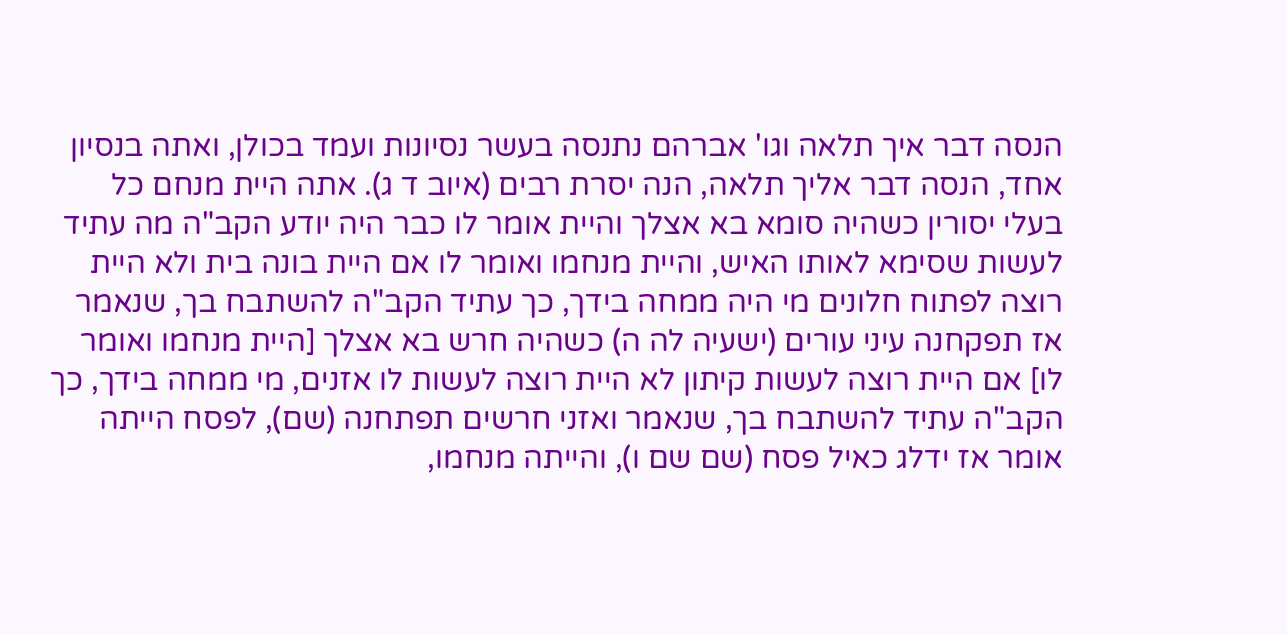הנסה דבר איך תלאה וגו' אברהם נתנסה בעשר נסיונות ועמד בכולן, ואתה בנסיון אחד, הנסה דבר אליך תלאה, הנה יסרת רבים (איוב ד ג). אתה היית מנחם כל בעלי יסורין כשהיה סומא בא אצלך והיית אומר לו כבר היה יודע הקב"ה מה עתיד לעשות שסימא לאותו האיש, והיית מנחמו ואומר לו אם היית בונה בית ולא היית רוצה לפתוח חלונים מי היה ממחה בידך, כך עתיד הקב"ה להשתבח בך, שנאמר אז תפקחנה עיני עורים (ישעיה לה ה) כשהיה חרש בא אצלך [היית מנחמו ואומר לו] אם היית רוצה לעשות קיתון לא היית רוצה לעשות לו אזנים, מי ממחה בידך, כך הקב"ה עתיד להשתבח בך, שנאמר ואזני חרשים תפתחנה (שם), לפסח הייתה אומר אז ידלג כאיל פסח (שם שם ו), והייתה מנחמו,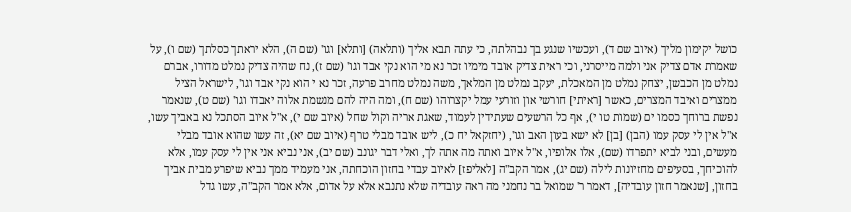כושל יקימון מליך (איוב שם ד), ועכשיו שנגע בך נבהלתה, כי עתה תבא אליך (ותלאה) [ותלא] וגו' (שם ה), הלא יראתך כסלתך (שם ו), על שאמרת אדם צדיק אני ולמה מייסרני, וכי ראית צדיק אובד מימיו זכר נא מי הוא נקי אבד וגו' (שם ז), נח שהיה צדיק נמלט מדורו, אברם נמלט מן הכבשן, יצחק נמלט מן המאכלת, יעקב נמלט מן המלאך, משה נמלט מחרב פרעה, זכר נא י הוא נקי אבד וגו', לישראל הציל ממצרים ואיבד המצרים, כאשר [ראיתי] חורשי און וזורעי עמל יקצרוהו (שם ח), ומה היה להם מנשמת אלוה יאבדו וגו' (שם ט), שנאמר נפשת ברוחך כסמו ים (שמות טו י), אף כל הרשעים שעתידין לעמוד, שאגת אריה וקול שחל (איוב שם י), א"ל איוב הסתכל נא באביך עשו, א"ל אין לי עסק עמו (הבן) [בן] לא ישא בעון האב וגו', (יחזקאל יח כ), ליש אובד מבלי טרף (איוב שם יא), זה עשו שהוא אובד מבלי מעשים, ובני לביא יתפרדו (שם), אלו אלופיו, א"ל איוב ואתה מה אתה לך, ואלי דבר יגונב (שם יב), אני נביא אני אין לי עסק עמו, אלא להוכיחך, בסעיפים מחזיונות לילה (שם יג), אמר הקב"ה [לאליפז] לאיוב עבדי בחזון הוכחתה, אני מעמיד ממך נביא שיפרע מבית אביך בחזון, [שנאמר חזון עובדיה], דאמר ר' שמואל בר נחמני מה ראה עובדיה שלא נתנבא אלא על אדום, אלא אמר הקב"ה, עשו גדל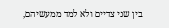בין שני צדיים ולא למד ממעשיהם,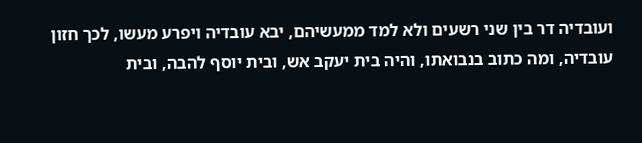ועובדיה דר בין שני רשעים ולא למד ממעשיהם, יבא עובדיה ויפרע מעשו, לכך חזון עובדיה, ומה כתוב בנבואתו, והיה בית יעקב אש, ובית יוסף להבה, ובית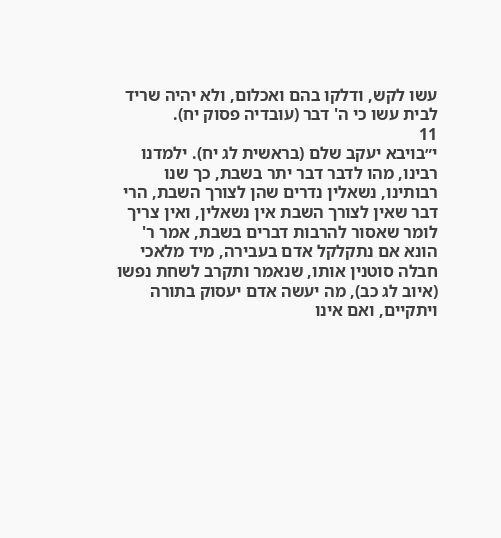עשו לקש, ודלקו בהם ואכלום, ולא יהיה שריד לבית עשו כי ה' דבר (עובדיה פסוק יח).
11
י״בויבא יעקב שלם (בראשית לג יח). ילמדנו רבינו, מהו לדבר דבר יתר בשבת, כך שנו רבותינו, נשאלין נדרים שהן לצורך השבת, הרי דבר שאין לצורך השבת אין נשאלין, ואין צריך לומר שאסור להרבות דברים בשבת, אמר ר' הונא אם נתקלקל אדם בעבירה, מיד מלאכי חבלה סוטנין אותו, שנאמר ותקרב לשחת נפשו (איוב לג כב), מה יעשה אדם יעסוק בתורה ויתקיים, ואם אינו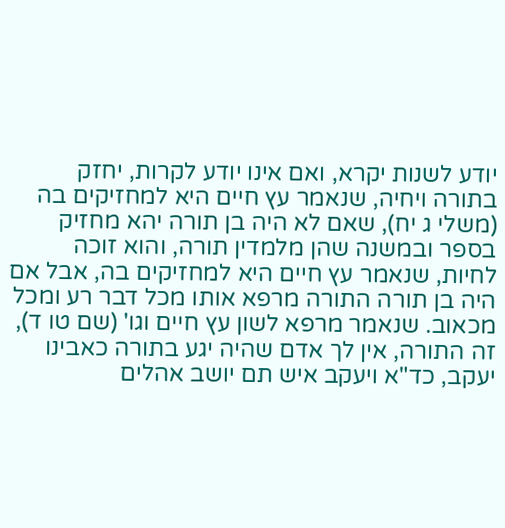יודע לשנות יקרא, ואם אינו יודע לקרות, יחזק בתורה ויחיה, שנאמר עץ חיים היא למחזיקים בה (משלי ג יח), שאם לא היה בן תורה יהא מחזיק בספר ובמשנה שהן מלמדין תורה, והוא זוכה לחיות, שנאמר עץ חיים היא למחזיקים בה, אבל אם היה בן תורה התורה מרפא אותו מכל דבר רע ומכל מכאוב. שנאמר מרפא לשון עץ חיים וגו' (שם טו ד), זה התורה, אין לך אדם שהיה יגע בתורה כאבינו יעקב, כד"א ויעקב איש תם יושב אהלים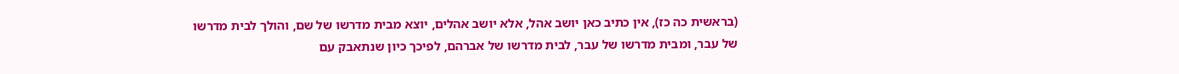(בראשית כה כז), אין כתיב כאן יושב אהל, אלא יושב אהלים, יוצא מבית מדרשו של שם, והולך לבית מדרשו של עבר, ומבית מדרשו של עבר, לבית מדרשו של אברהם, לפיכך כיון שנתאבק עם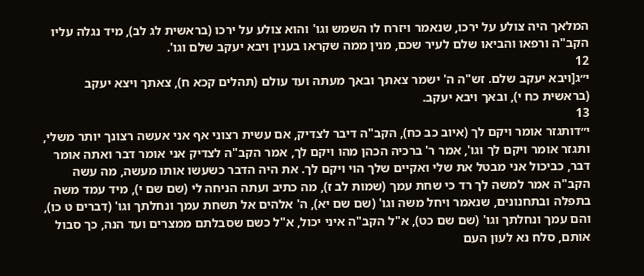המלאך היה צולע על ירכו, שנאמר ויזרח לו השמש וגו' והוא צולע על ירכו (בראשית לג לב), מיד נגלה עליו הקב"ה ורפאו והביאו שלם לעיר שכם, מנין ממה שקראו בענין ויבא יעקב שלם וגו'.
12
י״ג[ויבא יעקב שלם. זש"ה ה' ישמר צאתך ובאך מעתה ועד עולם (תהלים קכא ח), צאתך ויצא יעקב (בראשית כח י), ובאך ויבא יעקב.
13
י״דותגזר אומר ויקם לך (איוב כב כח), הקב"ה דיבר לצדיק, אם עשית רצוני אף אני אעשה רצונך יותר משלי, ותגזר אומר ויקם לך וגו', אמר ר' ברכיה הכהן מהו ויקם לך, אמר הקב"ה לצדיק אני אומר דבר ואתה אומר דבר, כביכול אני מבטל את שלי ואקיים שלך הוי ויקם לך. את היה הדבר כשעשו אותו מעשה, מה עשה הקב"ה אמר למשה לך רד כי שחת עמך (שמות לב ז), מה כתיב ועתה הניחה לי (שם שם י), מיד עמד משה בתפלה ובתחנונים, שנאמר ויחל משה וגו' (שם שם יא), ה' אלהים אל תשחת עמך ונחלתך וגו' (דברים ט כו), והם עמך ונחלתך וגו' (שם שם כט), א"ל הקב"ה איני יכול, א"ל כשם שסבלתם ממצרים ועד הנה, כך סבול אותם, סלח נא לעון העם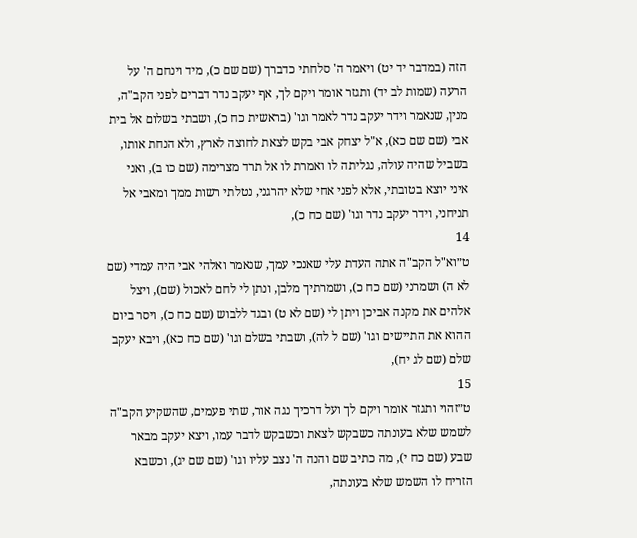הזה (במדבר יד יט) ויאמר ה' סלחתי כדברך (שם שם כ), מיד וינחם ה' על הרעה (שמות לב יד) ותגזר אומר ויקם לך, אף יעקב נדר דברים לפני הקב"ה, מנין, שנאמר וידר יעקב נדר לאמר וגו' (בראשית כח כ), ושבתי בשלום אל בית אבי (שם שם כא), א"ל יצחק אבי בקש לצאת לחוצה לארץ, ולא הנחת אותו, בשביל שהיה עולה, נגליתה לו ואמרת לו אל תרד מצרימה (שם כו ב), ואני איני יוצא בטובתי, אלא לפני אחי שלא יהרגני, נטלתי רשות ממך ומאבי אל תניחני, וידר יעקב נדר וגו' (שם כח כ),
14
ט״וא"ל הקב"ה אתה העדת עלי שאנכי עמך, שנאמר ואלהי אבי היה עמדי (שם לא ה) ושמרני (שם כח כ), ושמרתיך מלבן, ונתן לי לחם לאכול (שם), ויצל אלהים את מקנה אביכן ויתן לי (שם לא ט) ובגד ללבוש (שם כח כ), ויסר ביום ההוא את התיישים וגו' (שם ל לה), ושבתי בשלם וגו' (שם כח כא), ויבא יעקב שלם (שם לג יח),
15
ט״זהוי ותגזר אומר ויקם לך ועל דרכיך נגה אור, שתי פעמים, שהשקיע הקב"ה לשמש שלא בעונתה כשבקש לצאת וכשבקש לדבר עמו, ויצא יעקב מבאר שבע (שם כח י), מה כתיב שם והנה ה' נצב עליו וגו' (שם שם יג), וכשבא הזריח לו השמש שלא בעונתה,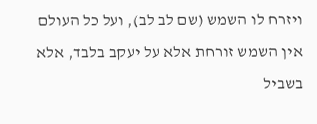ויזרח לו השמש (שם לב לב), ועל כל העולם אין השמש זורחת אלא על יעקב בלבד, אלא בשביל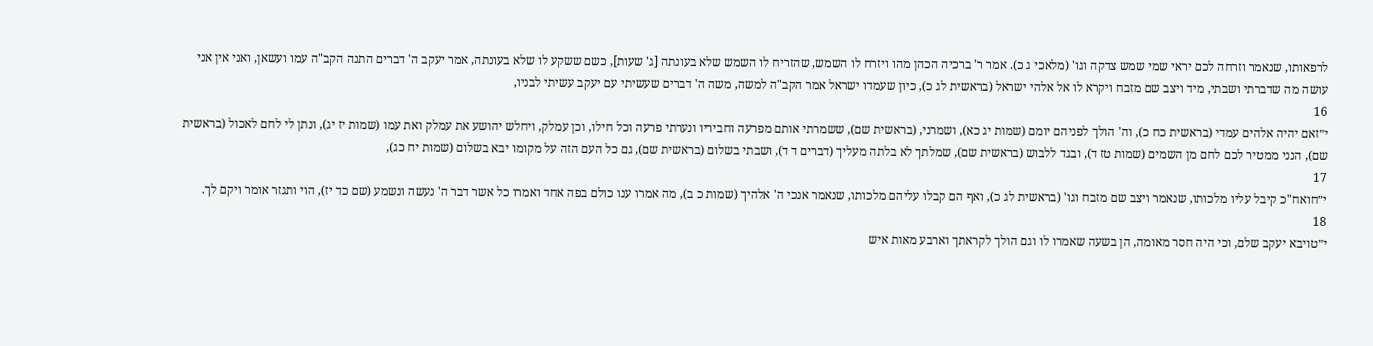לרפאותו, שנאמר וזרחה לכם יראי שמי שמש צדקה וגו' (מלאכי ג כ). אמר ר' ברכיה הכהן מהו ויזרח לו השמש, שהזריח לו השמש שלא בעונתה [ג' שעות], כשם ששקע לו שלא בעונתה, אמר יעקב ה' דברים התנה הקב"ה עמו ועשאן, ואני אין אני עושה מה שדברתי ושבתי, מיד ויצב שם מזבח ויקרא לו אל אלהי ישראל (בראשית לג כ), כיון שעמדו ישראל אמר הקב"ה למשה, משה ה' דברים שעשיתי עם יעקב עשיתי לבניו,
16
י״זאם יהיה אלהים עמדי (בראשית כח כ), וה' הולך לפניהם יומם (שמות יג כא), ושמרני, (בראשית שם), ששמרתי אותם מפרעה וחביריו ונערתי פרעה וכל חילו, וכן עמלק, ויחלש יהושע את עמלק ואת עמו (שמות יז יג), ונתן לי לחם לאכול (בראשית שם), הנני ממטיר לכם לחם מן השמים (שמות טז ד), ובגד ללבוש (בראשית שם), שמלתך לא בלתה מעליך (דברים ד ד), ושבתי בשלום (בראשית שם), גם כל העם הזה על מקומו יבא בשלום (שמות יח כג),
17
י״חואח"כ קיבל עליו מלכותו, שנאמר ויצב שם מזבח וגו' (בראשית לג כ), ואף הם קבלו עליהם מלכותו, שנאמר אנכי ה' אלהיך (שמות כ ב), מה אמרו ענו כולם בפה אחד ואמרו כל אשר דבר ה' נעשה ונשמע (שם כד יז), הוי ותגזר אומר ויקם לך.
18
י״טויבא יעקב שלם, וכי היה חסר מאומה, הן בשעה שאמרו לו וגם הולך לקראתך וארבע מאות איש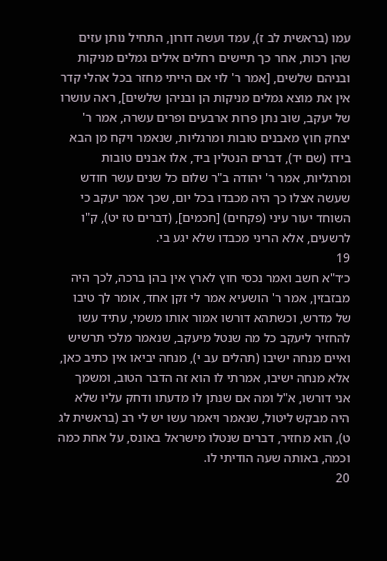עמו (בראשית לב ז), עמד ועשה דורון, התחיל נותן עזים שהן רכות, אחר כך תיישים רחלים אילים גמלים מניקות ובניהם שלשים, [אמר ר' לוי אם הייתי מחזר בכל אהלי קדר אין את מוצא גמלים מניקות הן ובניהן שלשים], ראה עושרו של יעקב, שוב נתן פרות ארבעים ופרים עשרה, אמר ר' יצחק חוץ מאבנים טובות ומרגליות, שנאמר ויקח מן הבא בידו (שם יד), דברים הנטלין ביד, אלו אבנים טובות ומרגליות, אמר ר' יהודה ב"ר שלום כל שנים עשר חודש שעשה אצלו כך היה מכבדו בכל יום, שכך אמר יעקב כי השוחד יעור עיני (פקחים) [חכמים], (דברים טז יט), ק"ו לרשעים, אלא הריני מכבדו שלא יגע בי.
19
כ׳ד"א חשב ואמר נכסי חוץ לארץ אין בהן ברכה, לכך היה מבזבזין, אמר ר' הושעיא אמר לי זקן אחד, אומר לך טיבו של מדרש, וכשתהא דורשו אמור אותו משמי, עתיד עשו להחזיר ליעקב כל מה שנטל מיעקב, שנאמר מלכי תרשיש ואיים מנחה ישיבו (תהלים עב י), מנחה יביאו אין כתיב כאן, אלא מנחה ישיבו, אמרתי לו הוא זה הדבר הטוב, ומשמך אני דורשו, א"ל ומה אם שנתן לו מדעתו ודחק עליו שלא היה מבקש ליטול, שנאמר ויאמר עשו יש לי רב (בראשית לג ט), הוא מחזיר, דברים שנטלו מישראל באונס, על אחת כמה וכמה, באותה שעה הודיתי לו.
20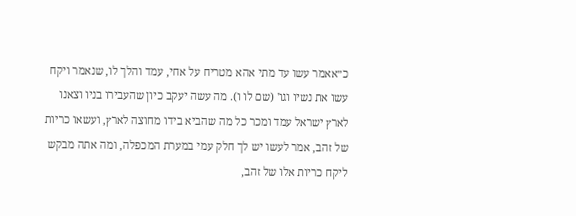כ״אאמר עשו עד מתי אהא מטריח על אחי, עמד והלך לו, שנאמר ויקח עשו את נשיו וגו' (שם לו ו). מה עשה יעקב כיון שהעבירו בניו וצאנו לארץ ישראל עמד ומכר כל מה שהביא בידו מחוצה לארץ, ועשאו כריות של זהב, אמר לעשו יש לך חלק עמי במערת המכפלה, ומה אתה מבקש ליקח כריות אלו של זהב,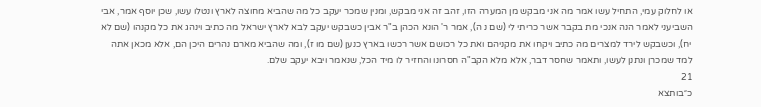או לחלוק עמי, התחיל עשו אמר מה אני מבקש מן המערה הזו, זהב זה אני מבקש, ומנין שמכר יעקב כל מה שהביא מחוצה לארץ ונטלו עשו, שכן יוסף אמר, אבי השביעני לאמר הנה אנכי מת בקבר אשר כריתי לי (שם נ ה), אמר ר' הונא הכהן ב"ר אבין כשבקש יעקב לבא לארץ ישראל מה כתיב וינהג את כל מקנהו (שם לא יח), וכשבקש לירד למצרים מה כתיב ויקחו את מקניהם ואת כל רכושם אשר רכשו בארץ כנען (שם מו ז), ומה שהביא מארם נהרים היכן הם, אלא מכאן אתה למד שמכרן ונתנן לעשו, ותאמר שחסר דבר, אלא מלא הקב"ה חסרונו והחזיר לו מיד הכל, שנאמר ויבא יעקב שלם.
21
כ״בותצא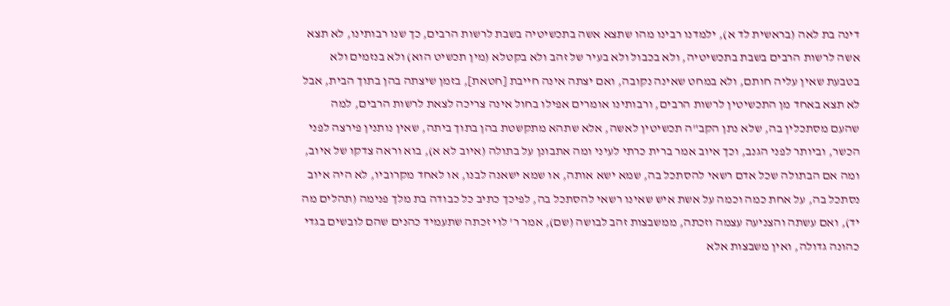דינה בת לאה (בראשית לד א), ילמדנו רבינו מהו שתצא אשה בתכשיטיה בשבת לרשות הרבים, כך שנו רבותינו, לא תצא אשה לרשות הרבים בשבת בתכשיטיה, ולא בכבול ולא בעיר של זהב ולא בקטלא (מין תכשיט הוא) ולא בנזמים ולא בטבעת שאין עליה חותם, ולא במחט שאינה נקובה, ואם יצתה אינה חייבת [חטאת], בזמן שיצתה בהן בתוך הבית, אבל לא תצא באחד מן התכשיטין לרשות הרבים, ורבותינו אומרים אפילו בחול אינה צריכה לצאת לרשות הרבים, למה שהעם מסתכלין בה, שלא נתן הקב"ה תכשיטין לאשה, אלא שתהא מתקשטת בהן בתוך ביתה, שאין נותנין פירצה לפני הכשר, וביותר לפני הגנב, וכך איוב אמר ברית כרתי לעיני ומה אתבונן על בתולה (איוב לא א), בוא וראה צדקו של איוב, ומה אם הבתולה שכל אדם רשאי להסתכל בה, שמא ישא אותה, או שמא ישאנה לבנו, או לאחד מקרוביו, לא היה איוב נסתכל בה, על אחת כמה וכמה על אשת איש שאינו רשאי להסתכל בה, לפיכך כתיב כל כבודה בת מלך פנימה (תהלים מה יד), ואם עשתה והצניעה עצמה וזכתה, ממשבצות זהב לבושה (שם), אמר ר' לוי זכתה שתעמיד כהנים שהם לובשים בגדי כהונה גדולה, ואין משבצות אלא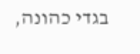בגדי כהונה,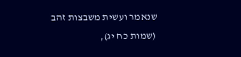שנאמר ועשית משבצות זהב (שמות כח יג),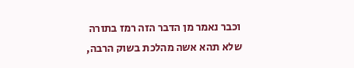וכבר נאמר מן הדבר הזה רמז בתורה שלא תהא אשה מהלכת בשוק הרבה,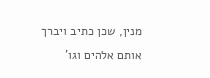מנין, שכן כתיב ויברך אותם אלהים וגו'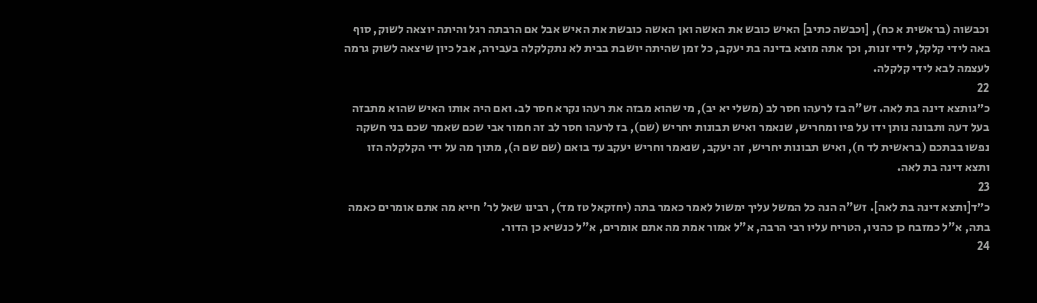וכבשוה (בראשית א כח), [וכבשה כתיב] האיש כובש את האשה ואן האשה כובשת את האיש אבל אם הרבתה רגל והיתה יוצאה לשוק, סוף באה לידי קלקל, לידי זנות, וכך אתה מוצא בדינה בת יעקב, כל זמן שהיתה יושבת בבית לא נתקלקלה בעבירה, אבל כיון שיצאה לשוק גרמה לעצמה לבא לידי קלקלה.
22
כ״גותצא דינה בת לאה. זש"ה בז לרעהו חסר לב (משלי יא יב), מי שהוא מבזה את רעהו נקרא חסר לב. ואם היה אותו האיש שהוא מתבזה בעל דעה ותבונה נותן ידו על פיו ומחריש, שנאמר ואיש תבונות יחריש (שם), בז לרעהו חסר לב זה חמור אבי שכם שאמר שכם בני חשקה נפשו בבתכם (בראשית לד ח), ואיש תבונות יחריש, זה יעקב, שנאמר וחריש יעקב עד בואם (שם שם ה), מתוך מה על ידי הקלקלה הזו ותצא דינה בת לאה.
23
כ״ד[ותצא דינה בת לאה]. זש"ה הנה כל המשל עליך ימשול לאמר כאמר בתה (יחזקאל טז מד), רבינו שאל לר' חייא מה אתם אומרים כאמה בתה, א"ל כמזבח כן כהניו, הטריח עליו רבי הרבה, א"ל אמור אמת מה אתם אומרים, א"ל כנשיא כן הדור.
24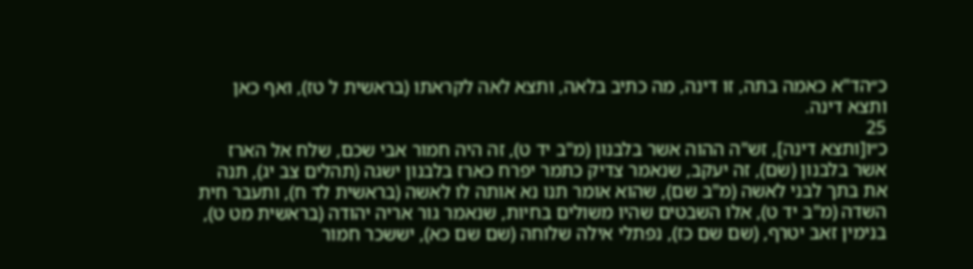כ״הד"א כאמה בתה, זו דינה, מה כתיב בלאה, ותצא לאה לקראתו (בראשית ל טז), ואף כאן ותצא דינה.
25
כ״ו[ותצא דינה], זש"ה ההוה אשר בלבנון (מ"ב יד ט), זה היה חמור אבי שכם, שלח אל הארז אשר בלבנון (שם), זה יעקב, שנאמר צדיק כתמר יפרח כארז בלבנון ישגה (תהלים צב יג), תנה את בתך לבני לאשה (מ"ב שם), שהוא אומר תנו נא אותה לו לאשה (בראשית לד ח), ותעבר חית השדה (מ"ב יד ט), אלו השבטים שהיו משולים בחיות, שנאמר גור אריה יהודה (בראשית מט ט), בנימין זאב יטרף, (שם שם כז), נפתלי אילה שלוחה (שם שם כא), יששכר חמור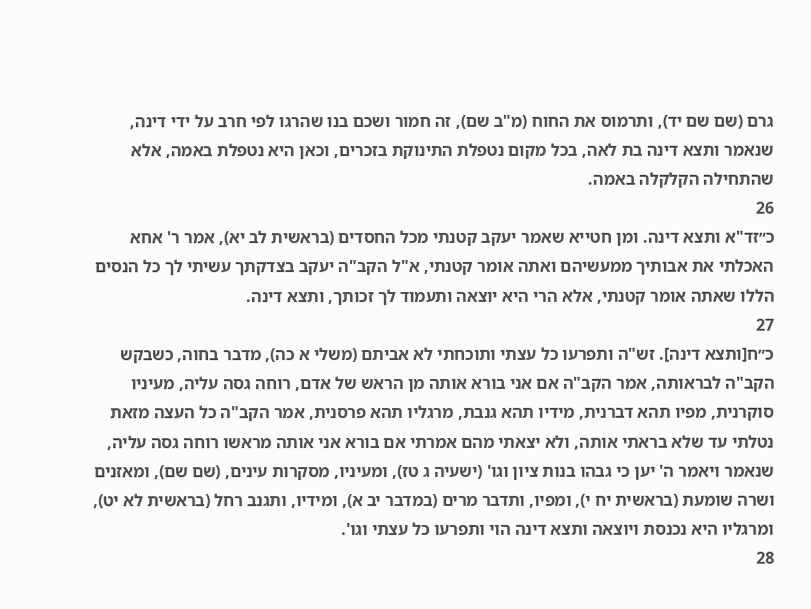גרם (שם שם יד), ותרמוס את החוח (מ"ב שם), זה חמור ושכם בנו שהרגו לפי חרב על ידי דינה, שנאמר ותצא דינה בת לאה, בכל מקום נטפלת התינוקת בזכרים, וכאן היא נטפלת באמה, אלא שהתחילה הקלקלה באמה.
26
כ״זד"א ותצא דינה. ומן חטייא שאמר יעקב קטנתי מכל החסדים (בראשית לב יא), אמר ר' אחא האכלתי את אבותיך ממעשיהם ואתה אומר קטנתי, א"ל הקב"ה יעקב בצדקתך עשיתי לך כל הנסים הללו שאתה אומר קטנתי, אלא הרי היא יוצאה ותעמוד לך זכותך, ותצא דינה.
27
כ״ח[ותצא דינה]. זש"ה ותפרעו כל עצתי ותוכחתי לא אביתם (משלי א כה), מדבר בחוה, כשבקש הקב"ה לבראותה, אמר הקב"ה אם אני בורא אותה מן הראש של אדם, רוחה גסה עליה, מעיניו סוקרנית, מפיו תהא דברנית, מידיו תהא גנבת, מרגליו תהא פרסנית, אמר הקב"ה כל העצה מזאת נטלתי עד שלא בראתי אותה, ולא יצאתי מהם אמרתי אם בורא אני אותה מראשו רוחה גסה עליה, שנאמר ויאמר ה' יען כי גבהו בנות ציון וגו' (ישעיה ג טז), ומעיניו, מסקרות עינים, (שם שם), ומאזנים ושרה שומעת (בראשית יח י), ומפיו, ותדבר מרים (במדבר יב א), ומידיו, ותגנב רחל (בראשית לא יט), ומרגליו היא נכנסת ויוצאה ותצא דינה הוי ותפרעו כל עצתי וגו'.
28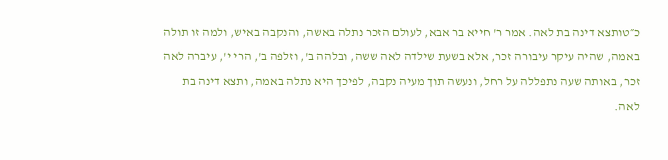כ״טותצא דינה בת לאה. אמר ר' חייא בר אבא, לעולם הזכר נתלה באשה, והנקבה באיש, ולמה זו תולה באמה, שהיה עיקר עיבורה זכר, אלא בשעת שילדה לאה ששה, ובלהה ב', וזלפה ב', הרי י', עיברה לאה זכר, באותה שעה נתפללה על רחל, ונעשה תוך מעיה נקבה, לפיכך היא נתלה באמה, ותצא דינה בת לאה.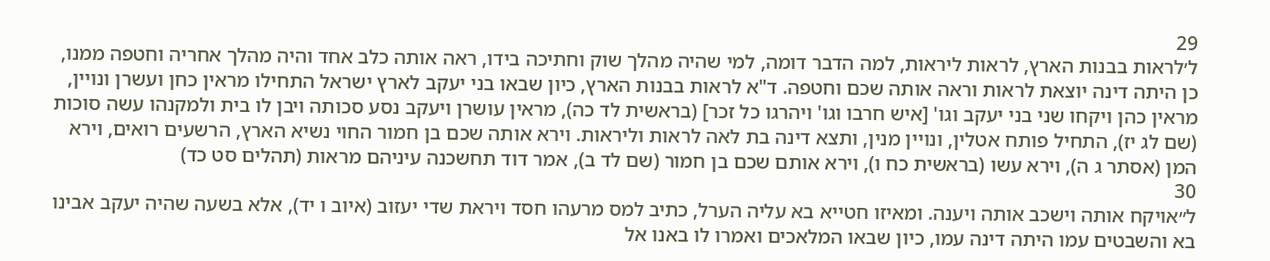29
ל׳לראות בבנות הארץ, לראות ליראות, למה הדבר דומה, למי שהיה מהלך שוק וחתיכה בידו, ראה אותה כלב אחד והיה מהלך אחריה וחטפה ממנו, כן היתה דינה יוצאת לראות וראה אותה שכם וחטפה. ד"א לראות בבנות הארץ, כיון שבאו בני יעקב לארץ ישראל התחילו מראין כחן ועשרן ונויין, מראין כהן ויקחו שני בני יעקב וגו' [איש חרבו וגו' ויהרגו כל זכר] (בראשית לד כה), מראין עושרן ויעקב נסע סכותה ויבן לו בית ולמקנהו עשה סוכות (שם לג יז), התחיל פותח אטלין, ונויין מנין, ותצא דינה בת לאה לראות וליראות. וירא אותה שכם בן חמור החוי נשיא הארץ, הרשעים רואים, וירא המן (אסתר ג ה), וירא עשו (בראשית כח ו), וירא אותם שכם בן חמור (שם לד ב), אמר דוד תחשכנה עיניהם מראות (תהלים סט כד)
30
ל״אויקח אותה וישכב אותה ויענה. ומאיזו חטייא בא עליה הערל, כתיב למס מרעהו חסד ויראת שדי יעזוב (איוב ו יד), אלא בשעה שהיה יעקב אבינו בא והשבטים עמו היתה דינה עמו, כיון שבאו המלאכים ואמרו לו באנו אל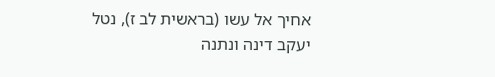אחיך אל עשו (בראשית לב ז), נטל יעקב דינה ונתנה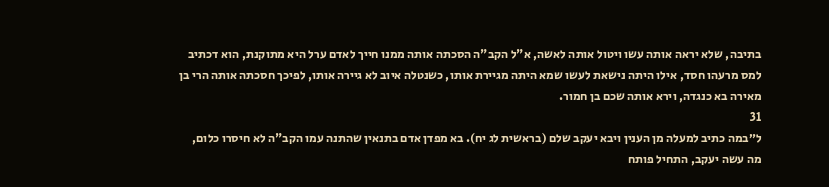בתיבה, שלא יראה אותה עשו ויטול אותה לאשה, א"ל הקב"ה הסכתה אותה ממנו חייך לאדם ערל היא מתוקנת, הוא דכתיב למס מרעהו חסד, אילו היתה נישאת לעשו שמא היתה מגיירת אותו, כשנטלה איוב לא גיירה אותו, לפיכך חסכתה אותה הרי בן מאירה בא כנגדה, וירא אותה שכם בן חמור.
31
ל״במה כתיב למעלה מן הענין ויבא יעקב שלם (בראשית לג יח). בא מפדן אדם בתנאין שהתנה עמו הקב"ה לא חיסרו כלום, מה עשה יעקב, התחיל פותח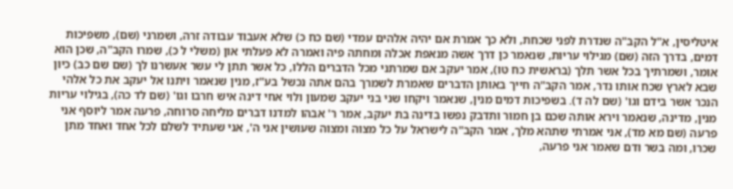איטליסין, א"ל הקב"ה שנדרת לפני שכחת, ולא כך אמרת אם יהיה אלהים עמדי (שם כח כ) שלא אעבוד עבודה זרה, ושמרני (שם), משפיכות דמים, בדרך הזה (שם) מגילוי עריות, שנאמר כן דרך אשה מנאפת אכלה ומחתה פיה ואמרה לא פעלתי און (משלי ל כ), שמרו הקב"ה, שכן הוא אומר, ושמרתיך בכל אשר תלך (בראשית כח טו), אמר יעקב אם שמרתני מכל הדברים הללו, כל אשר תתן לי עשר אעשרנו לך (שם שם כב) כיון שבא לארץ שכח אותו נדר, אמר הקב"ה חייך באותן הדברים שאמרת לשמרך בהם אתה נכשל בע"ז, מנין שנאמר ויתנו אל יעקב את כל אלהי הנכר אשר בידם וגו' (שם לה ד). בשפיכות דמים מנין, שנאמר ויקחו שני בני יעקב שמעון ולוי אחי דינה איש חרבו וגו' (שם לד כה), בגילוי עריות מנין, מדינה, שנאמר וירא אותה שכם בן חמור ותדבק נפשו בדינה בת יעקב, אמר ר' אבהו למדנו דברים מליחה סרוחה, פרעה אמר ליוסף אני פרעה (שם מא מד), אני אמרתי שתהא מלך, אמר הקב"ה לישראל על כל מצוה ומצוה שעושין אני ה', אני שעתיד לשלם לכל אחד ואחד מתן שכרו, ומה בשר ודם שאמר אני פרעה,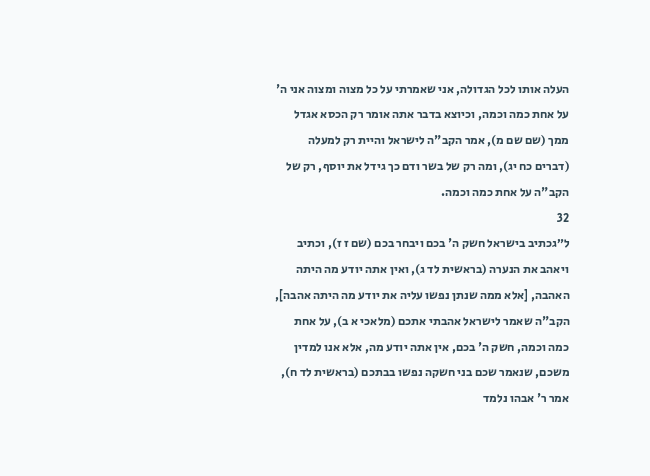העלה אותו לכל הגדולה, אני שאמרתי על כל מצוה ומצוה אני ה' על אחת כמה וכמה, וכיוצא בדבר אתה אומר רק הכסא אגדל ממך (שם שם מ), אמר הקב"ה לישראל והיית רק למעלה (דברים כח יג), ומה רק של בשר ודם כך גידל את יוסף, רק של הקב"ה על אחת כמה וכמה.
32
ל״גכתיב בישראל חשק ה' בכם ויבחר בכם (שם ז ז), וכתיב ויאהב את הנערה (בראשית לד ג), ואין אתה יודע מה היתה האהבה, [אלא ממה שנתן נפשו עליה את יודע מה היתה אהבה], הקב"ה שאמר לישראל אהבתי אתכם (מלאכי א ב), על אחת כמה וכמה, חשק ה' בכם, אין אתה יודע מה, אלא אנו למדין משכם, שנאמר שכם בני חשקה נפשו בבתכם (בראשית לד ח), אמר ר' אבהו נלמד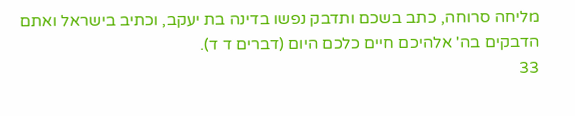מליחה סרוחה, כתב בשכם ותדבק נפשו בדינה בת יעקב, וכתיב בישראל ואתם הדבקים בה' אלהיכם חיים כלכם היום (דברים ד ד).
33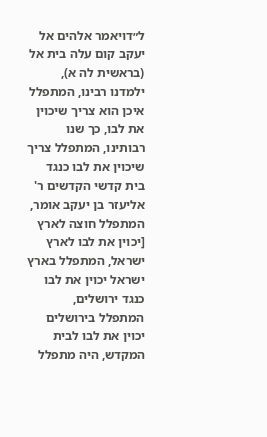ל״דויאמר אלהים אל יעקב קום עלה בית אל (בראשית לה א), ילמדנו רבינו, המתפלל איכן הוא צריך שיכוין את לבו, כך שנו רבותינו, המתפלל צריך שיכוין את לבו כנגד בית קדשי הקדשים ר' אליעזר בן יעקב אומר, המתפלל חוצה לארץ [יכוין את לבו לארץ ישראל, המתפלל בארץ ישראל יכוין את לבו כנגד ירושלים, המתפלל בירושלים יכוין את לבו לבית המקדש, היה מתפלל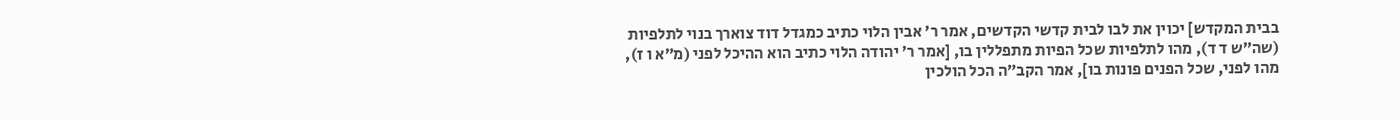בבית המקדש] יכוין את לבו לבית קדשי הקדשים, אמר ר׳ אבין הלוי כתיב כמגדל דוד צוארך בנוי לתלפיות (שה״ש ד ד), מהו לתלפיות שכל הפיות מתפללין בו, [אמר ר׳ יהודה הלוי כתיב הוא ההיכל לפני (מ״א ו ז), מהו לפני, שכל הפנים פונות בו], אמר הקב״ה הכל הולכין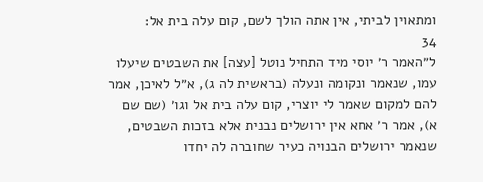ומתאוין לביתי, אין אתה הולך לשם, קום עלה בית אל:
34
ל״האמר ר׳ יוסי מיד התחיל נוטל [עצה] את השבטים שיעלו עמו, שנאמר ונקומה ונעלה (בראשית לה ג), א״ל לאיכן, אמר להם למקום שאמר לי יוצרי, קום עלה בית אל וגו׳ (שם שם א), אמר ר׳ אחא אין ירושלים נבנית אלא בזכות השבטים, שנאמר ירושלים הבנויה כעיר שחוברה לה יחדו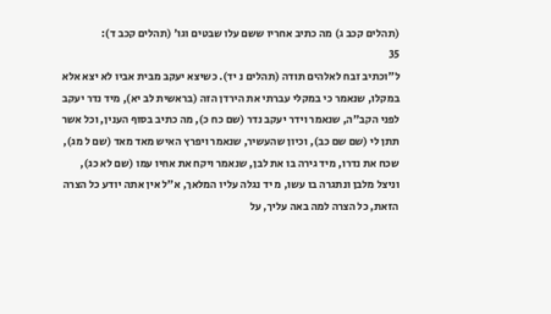(תהלים קכב ג) מה כתיב אחריו ששם עלו שבטים וגו׳ (תהלים קכב ד):
35
ל״וכתיב זבח לאלהים תודה (תהלים נ יד). כשיצא יעקב מבית אביו לא יצא אלא במקלו, שנאמר כי במקלי עברתי את הירדן הזה (בראשית לב יא), מיד נדר יעקב לפני הקב"ה, שנאמר וידר יעקב נדר (שם כח כ), מה כתיב בסוף הענין, וכל אשר תתן לי (שם שם כב), וכיון שהעשיר, שנאמר ויפרץ האיש מאד מאד (שם ל מג), שכח את נדרו, מיד גירה בו את לבן, שנאמר ויקח את אחיו עמו (שם לא כג), וניצל מלבן ונתגרה בו עשו, מ יד נגלה עליו המלאך, א"ל אין אתה יודע כל הצרה הזאת, כל הצרה למה באה עליך, על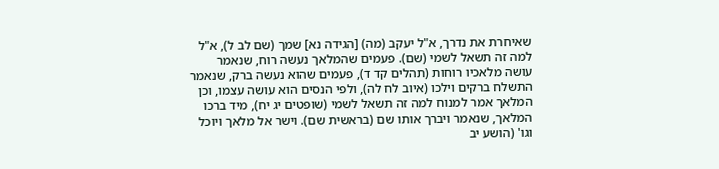שאיחרת את נדרך, א"ל יעקב (מה) [הגידה נא] שמך (שם לב ל), א"ל למה זה תשאל לשמי (שם). פעמים שהמלאך נעשה רוח, שנאמר עושה מלאכיו רוחות (תהלים קד ד), פעמים שהוא נעשה ברק, שנאמר התשלח ברקים וילכו (איוב לח לה), ולפי הנסים הוא עושה עצמו, וכן המלאך אמר למנוח למה זה תשאל לשמי (שופטים יג יח), מיד ברכו המלאך, שנאמר ויברך אותו שם (בראשית שם). וישר אל מלאך ויוכל וגו' (הושע יב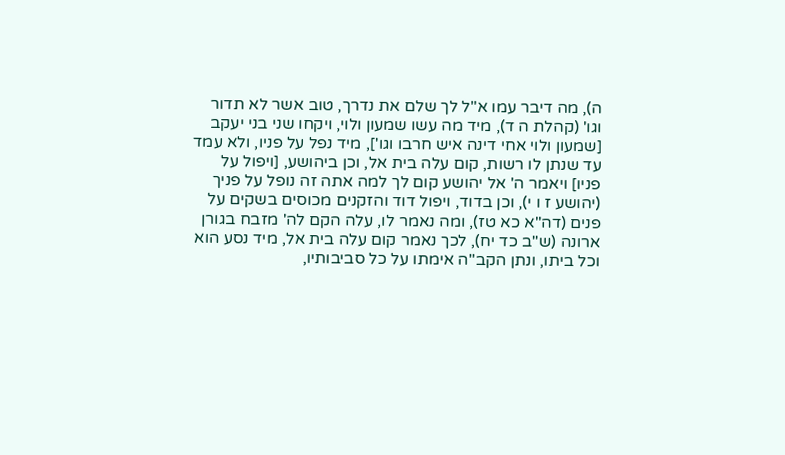ה), מה דיבר עמו א"ל לך שלם את נדרך, טוב אשר לא תדור וגו' (קהלת ה ד), מיד מה עשו שמעון ולוי, ויקחו שני בני יעקב [שמעון ולוי אחי דינה איש חרבו וגו'], מיד נפל על פניו, ולא עמד עד שנתן לו רשות, קום עלה בית אל, וכן ביהושע, [ויפול על פניו] ויאמר ה' אל יהושע קום לך למה אתה זה נופל על פניך (יהושע ז ו י), וכן בדוד, ויפול דוד והזקנים מכוסים בשקים על פנים (דה"א כא טז), ומה נאמר לו, עלה הקם לה' מזבח בגורן ארונה (ש"ב כד יח), לכך נאמר קום עלה בית אל, מיד נסע הוא וכל ביתו, ונתן הקב"ה אימתו על כל סביבותיו,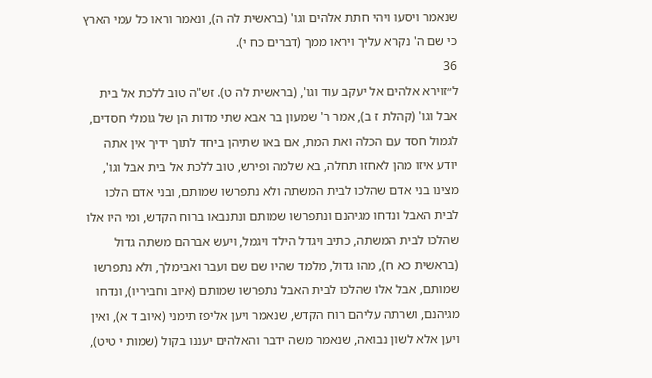שנאמר ויסעו ויהי חתת אלהים וגו' (בראשית לה ה), ונאמר וראו כל עמי הארץ כי שם ה' נקרא עליך ויראו ממך (דברים כח י).
36
ל״זוירא אלהים אל יעקב עוד וגו', (בראשית לה ט). זש"ה טוב ללכת אל בית אבל וגו' (קהלת ז ב), אמר ר' שמעון בר אבא שתי מדות הן של גומלי חסדים, לגמול חסד עם הכלה ואת המת, אם באו שתיהן ביחד לתוך ידיך אין אתה יודע איזו מהן לאחזו תחלה, בא שלמה ופירש, טוב ללכת אל בית אבל וגו', מצינו בני אדם שהלכו לבית המשתה ולא נתפרשו שמותם, ובני אדם הלכו לבית האבל ונדחו מגיהנם ונתפרשו שמותם ונתנבאו ברוח הקדש, ומי היו אלו שהלכו לבית המשתה, כתיב ויגדל הילד ויגמל, ויעש אברהם משתה גדול (בראשית כא ח), מהו גדול, מלמד שהיו שם שם ועבר ואבימלך, ולא נתפרשו שמותם, אבל אלו שהלכו לבית האבל נתפרשו שמותם (איוב וחביריו), ונדחו מגיהנם, ושרתה עליהם רוח הקדש, שנאמר ויען אליפז תימני (איוב ד א), ואין ויען אלא לשון נבואה, שנאמר משה ידבר והאלהים יעננו בקול (שמות י טיט),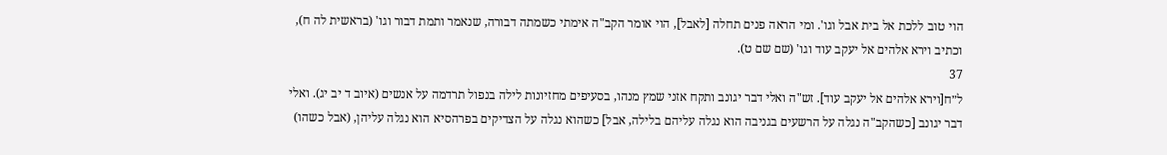הוי טוב ללכת אל בית אבל וגו'. ומי הראה פנים תחלה [לאבל], הוי אומר הקב"ה אימתי כשמתה דבורה, שנאמר ותמת דבור וגו' (בראשית לה ח), וכתיב וירא אלהים אל יעקב עוד וגו' (שם שם ט).
37
ל״ח[וירא אלהים אל יעקב עוד]. זש"ה ואלי דבר יגונב ותקח אזני שמץ מנהו, בסעיפים מחזיונות לילה בנפול תרדמה על אנשים (איוב ד יב יג). ואלי דבר יגונב [כשהקב"ה נגלה על הרשעים בגניבה הוא נגלה עליהם בלילה, אבל] כשהוא נגלה על הצדיקים בפרהסיא הוא נגלה עליהן, (אבל כשהו)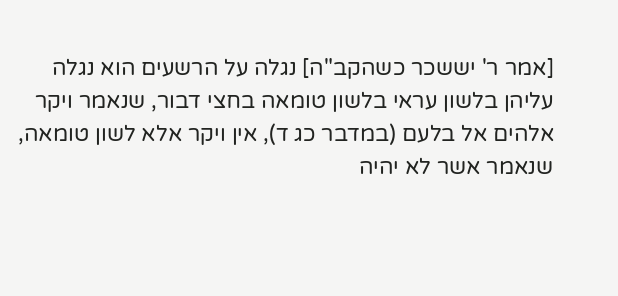[אמר ר' יששכר כשהקב"ה] נגלה על הרשעים הוא נגלה עליהן בלשון עראי בלשון טומאה בחצי דבור, שנאמר ויקר אלהים אל בלעם (במדבר כג ד), אין ויקר אלא לשון טומאה, שנאמר אשר לא יהיה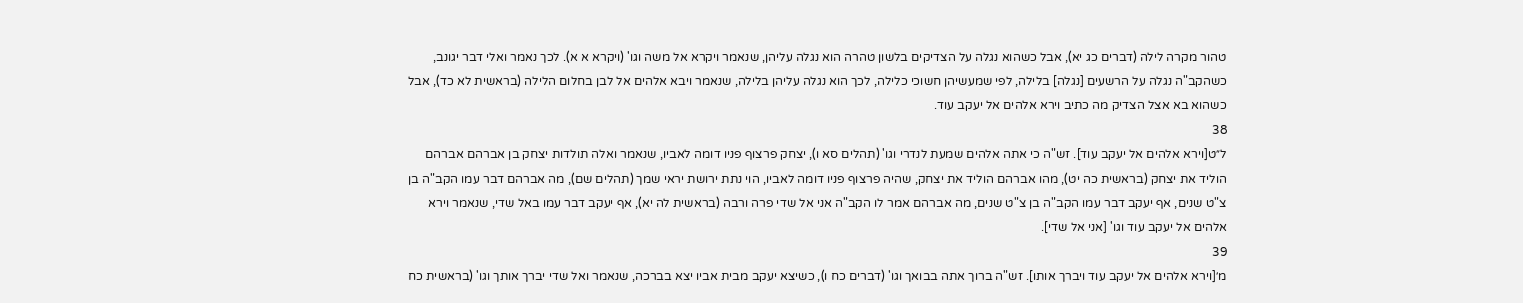טהור מקרה לילה (דברים כג יא), אבל כשהוא נגלה על הצדיקים בלשון טהרה הוא נגלה עליהן, שנאמר ויקרא אל משה וגו' (ויקרא א א). לכך נאמר ואלי דבר יגונב, כשהקב"ה נגלה על הרשעים [נגלה] בלילה, לפי שמעשיהן חשוכי כלילה, לכך הוא נגלה עליהן בלילה, שנאמר ויבא אלהים אל לבן בחלום הלילה (בראשית לא כד), אבל כשהוא בא אצל הצדיק מה כתיב וירא אלהים אל יעקב עוד.
38
ל״ט[וירא אלהים אל יעקב עוד]. זש"ה כי אתה אלהים שמעת לנדרי וגו' (תהלים סא ו), יצחק פרצוף פניו דומה לאביו, שנאמר ואלה תולדות יצחק בן אברהם אברהם הוליד את יצחק (בראשית כה יט), מהו אברהם הוליד את יצחק, שהיה פרצוף פניו דומה לאביו, הוי נתת ירושת יראי שמך (תהלים שם), מה אברהם דבר עמו הקב"ה בן צ"ט שנים, אף יעקב דבר עמו הקב"ה בן צ"ט שנים, מה אברהם אמר לו הקב"ה אני אל שדי פרה ורבה (בראשית לה יא), אף יעקב דבר עמו באל שדי, שנאמר וירא אלהים אל יעקב עוד וגו' [אני אל שדי].
39
מ׳[וירא אלהים אל יעקב עוד ויברך אותו]. זש"ה ברוך אתה בבואך וגו' (דברים כח ו), כשיצא יעקב מבית אביו יצא בברכה, שנאמר ואל שדי יברך אותך וגו' (בראשית כח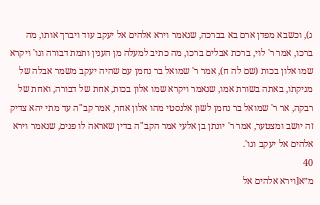ג), וכשבא מפדן ארם בא בברכה, שנאמר וירא אלהים אל יעקב עוד ויברך אותו, מה ברכו, אמר ר' לוי, ברכת אבלים ברכו, מה כתיב למעלה מן הענין ותמת דבורה וגו' ויקרא שמו אלון בכות (שם לה ח), אמר ר' שמואל בר נחמן עם שהיה יעקב משמר אבלה של מניקתו, באתה בשורת אמו, שנאמר ויקרא שמו אלון בכות, אחת של דבורה, ואחת של רבקה, אר ר' שמואל בר נחמן לשון אלנסטי מהו אלון אחר, אמר קב"ה עד מתי יהא צדיק זה יושב ומצטער, אמר ר' יונתן בן אלעי אמר הקב"ה בדין שאראה לו פנים, שנאמר וירא אלהים אל יעקב וגו'.
40
מ״א[וירא אלהים אל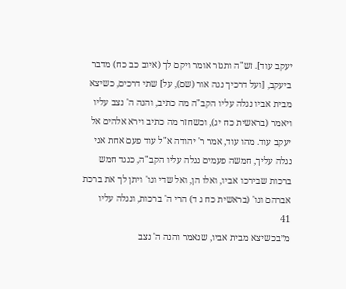יעקב עוד]. זש"ה ותגזר אומר ויקם לך (איוב כב כח) מדבר ביעקב, [ועל דרכיך נגה אור (שם), על] שתי דרכים, כשיצא מבית אביו נגלה עליו הקב"ה מה כתיב, והנה ה' נצב עליו ויאמר (בראשית כח יג), וכשחזר מה כתיב וירא אלהים אל יעקב עוד. מהו עוד, אמר ר' יהודה א"ל עוד פעם אחת אני נגלה עליך, חמשה פעמים נגלה עליו הקב"ה, כנגד חמש ברכות שבירכו אביו, ואלו הן, ואל שדי וגו' ויתן לך את ברכת אברהם וגו' (בראשית כח ג ד) הרי ה' ברכות, ונגלה עליו
41
מ״בכשיצא מבית אביו, שנאמר והנה ה' נצב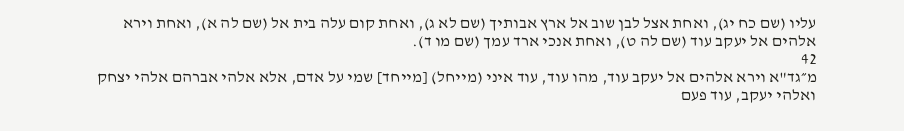עליו (שם כח יג), ואחת אצל לבן שוב אל ארץ אבותיך (שם לא ג), ואחת קום עלה בית אל (שם לה א), ואחת וירא אלהים אל יעקב עוד (שם לה ט), ואחת אנכי ארד עמך (שם מו ד).
42
מ״גד"א וירא אלהים אל יעקב עוד, מהו עוד, עוד איני (מייחל) [מייחד] שמי על אדם, אלא אלהי אברהם אלהי יצחק ואלהי יעקב, עוד פעם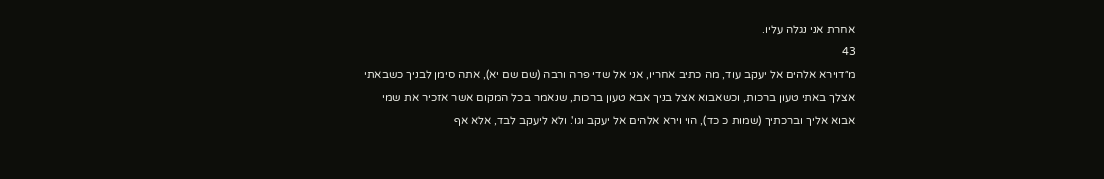אחרת אני נגלה עליו.
43
מ״דוירא אלהים אל יעקב עוד, מה כתיב אחריו, אני אל שדי פרה ורבה (שם שם יא), אתה סימן לבניך כשבאתי אצלך באתי טעון ברכות, וכשאבוא אצל בניך אבא טעון ברכות, שנאמר בכל המקום אשר אזכיר את שמי אבוא אליך וברכתיך (שמות כ כד), הוי וירא אלהים אל יעקב וגו'. ולא ליעקב לבד, אלא אף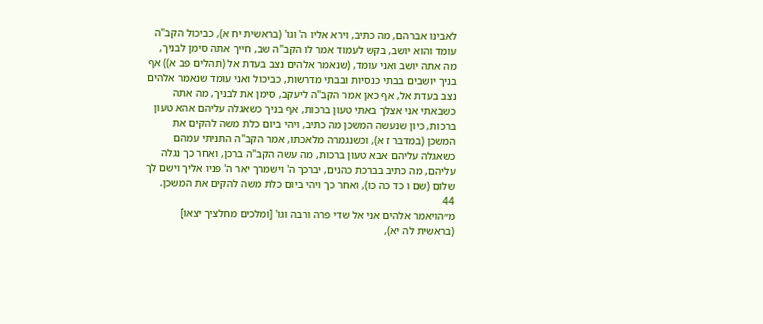לאבינו אברהם, מה כתיב, וירא אליו ה' וגו' (בראשית יח א), כביכול הקב"ה עומד והוא יושב, בקש לעמוד אמר לו הקב"ה שב, חייך אתה סימן לבניך, מה אתה יושב ואני עומד, (שנאמר אלהים נצב בעדת אל (תהלים פב א)) אף בניך יושבים בבתי כנסיות ובבתי מדרשות, כביכול ואני עומד שנאמר אלהים נצב בעדת אל, אף כאן אמר הקב"ה ליעקב, סימן את לבניך, מה אתה כשבאתי אני אצלך באתי טעון ברכות, אף בניך כשאגלה עליהם אהא טעון ברכות, כיון שנעשה המשכן מה כתיב, ויהי ביום כלת משה להקים את המשכן (במדבר ז א), וכשנגמרה מלאכתו, אמר הקב"ה התניתי עמהם כשאגלה עליהם אבא טעון ברכות, מה עשה הקב"ה ברכן, ואחר כך נגלה עליהם, מה כתיב בברכת כהנים, יברכך ה' וישמרך יאר ה' פניו אליך וישם לך שלום (שם ו כד כה כו), ואחר כך ויהי ביום כלת משה להקים את המשכן.
44
מ״הויאמר אלהים אני אל שדי פרה ורבה וגו' [ומלכים מחלציך יצאו] (בראשית לה יא),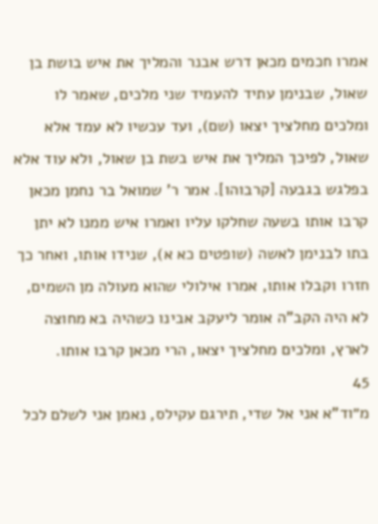אמרו חכמים מכאן דרש אבנר והמליך את איש בושת בן שאול, שבנימן עתיד להעמיד שני מלכים, שאמר לו ומלכים מחלציך יצאו (שם), ועד עכשיו לא עמד אלא שאול, לפיכך המליך את איש בשת בן שאול, ולא עוד אלא בפלגש בגבעה [קרבוהו]. אמר ר' שמואל בר נחמן מכאן קרבו אותו בשעה שחלקו עליו ואמרו איש ממנו לא יתן בתו לבנימן לאשה (שופטים כא א), שנידו אותו, ואחר כך חזרו וקבלו אותו, אמרו אילולי שהוא מעולה מן השמים, לא היה הקב"ה אומר ליעקב אבינו כשהיה בא מחוצה לארץ, ומלכים מחלציך יצאו, הרי מכאן קרבו אותו.
45
מ״וד"א אני אל שדי, תירגם עקילס, נאמן אני לשלם לכל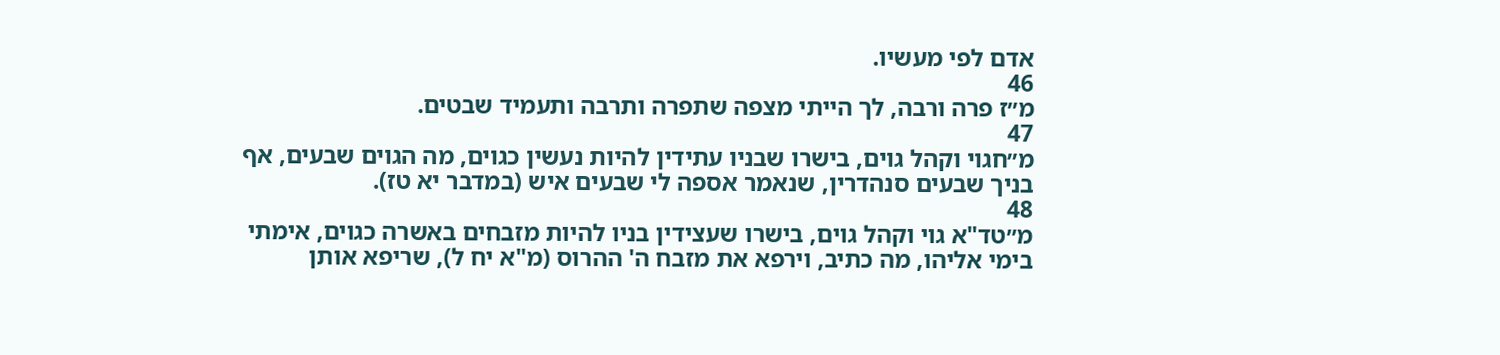אדם לפי מעשיו.
46
מ״ז פרה ורבה, לך הייתי מצפה שתפרה ותרבה ותעמיד שבטים.
47
מ״חגוי וקהל גוים, בישרו שבניו עתידין להיות נעשין כגוים, מה הגוים שבעים, אף בניך שבעים סנהדרין, שנאמר אספה לי שבעים איש (במדבר יא טז).
48
מ״טד"א גוי וקהל גוים, בישרו שעצידין בניו להיות מזבחים באשרה כגוים, אימתי בימי אליהו, מה כתיב, וירפא את מזבח ה' ההרוס (מ"א יח ל), שריפא אותן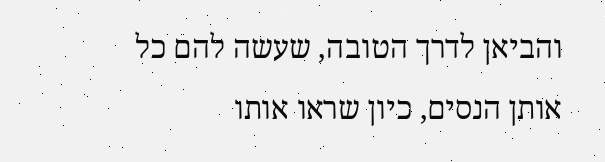והביאן לדרך הטובה, שעשה להם כל אותן הנסים, כיון שראו אותו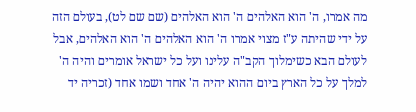מה אמרו, ה' הוא האלהים ה' הוא האלהים (שם שם לט), בעולם הזה על ידי שהיתה ע"ז מצוי אמרו ה' הוא האלהים ה' הוא האלהים, אבל לעולם הבא כשימלוך הקב"ה עלינו ועל כל ישראל אומרים והיה ה' למלך על כל הארץ ביום ההוא יהיה ה' אחד ושמו אחד (זכריה יד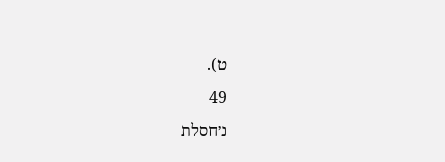ט).
49
נ׳חסלת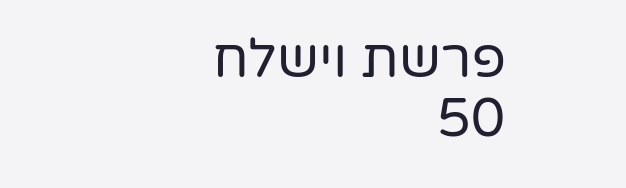פרשת וישלח
50